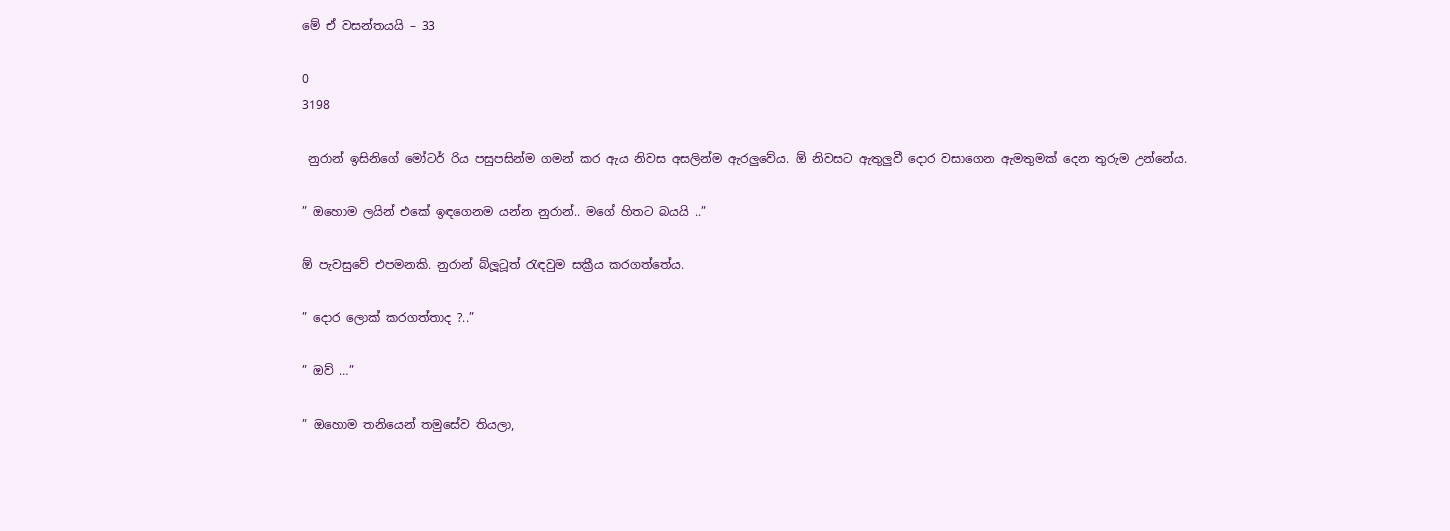මේ ඒ වසන්තයයි – 33

0
3198

 නුරාන් ඉසිනිගේ මෝටර් රිය පසුපසින්ම ගමන් කර ඇය නිවස අසලින්ම ඇරලුවේය. ඕ නිවසට ඇතුලුවී දොර වසාගෙන ඇමතුමක් දෙන තුරුම උන්නේය.

” ඔහොම ලයින් එකේ ඉඳගෙනම යන්න නුරාන්.. මගේ හිතට බයයි ..”

ඕ පැවසුවේ එපමනකි. නුරාන් බ්ලූටූත් රැඳවුම සක්‍රීය කරගත්තේය.

” දොර ලොක් කරගත්තාද ?..”

” ඔව් …”

” ඔහොම තනියෙන් තමුසේව තියලා,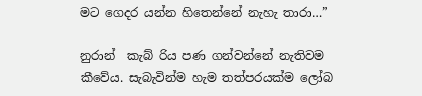මට ගෙදර යන්න හිතෙන්නේ නැහැ තාරා…”

නුරාන්  කැබ් රිය පණ ගන්වන්නේ නැතිවම කීවේය. සැබැවින්ම හැම තත්පරයක්ම ලෝබ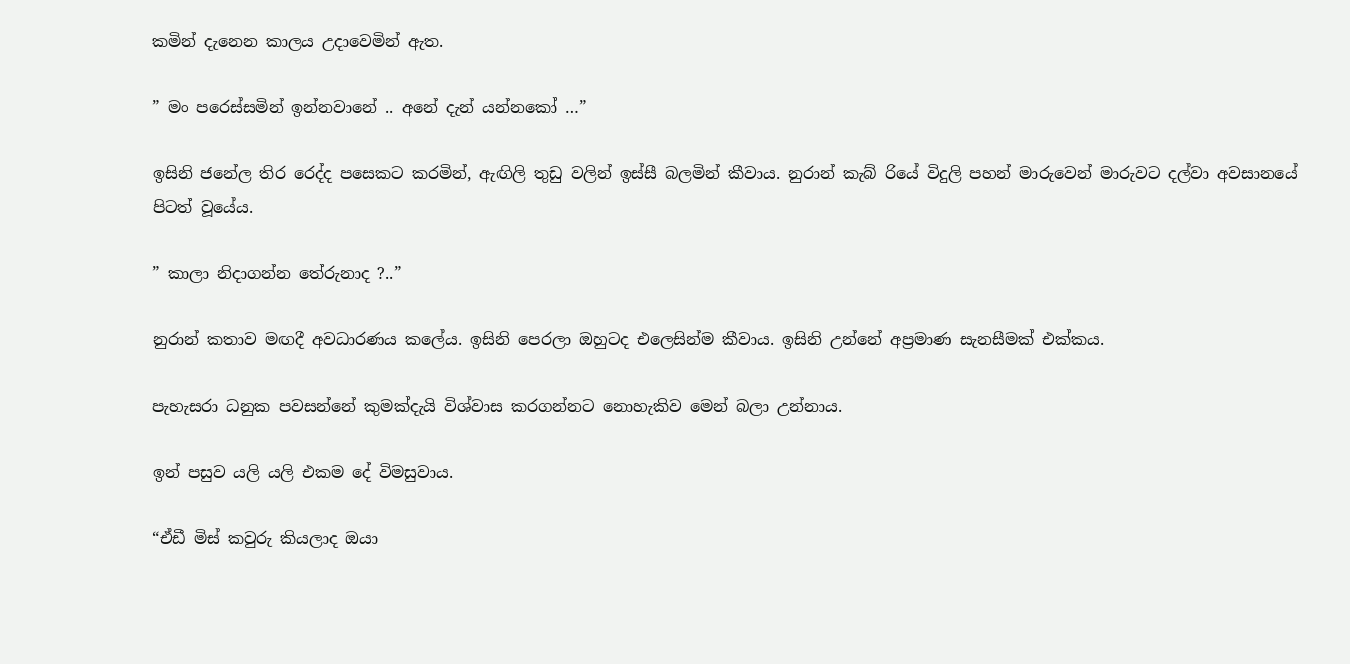කමින් දැනෙන කාලය උදාවෙමින් ඇත.

” මං පරෙස්සමින් ඉන්නවානේ .. අනේ දැන් යන්නකෝ …”

ඉසිනි ජනේල තිර රෙද්ද පසෙකට කරමින්, ඇඟිලි තුඩු වලින් ඉස්සී බලමින් කීවාය. නුරාන් කැබ් රියේ විදුලි පහන් මාරුවෙන් මාරුවට දල්වා අවසානයේ පිටත් වූයේය.

” කාලා නිදාගන්න තේරුනාද ?..”

නුරාන් කතාව මඟදී අවධාරණය කලේය. ඉසිනි පෙරලා ඔහුටද එලෙසින්ම කීවාය. ඉසිනි උන්නේ අප්‍රමාණ සැනසීමක් එක්කය.

පැහැසරා ධනුක පවසන්නේ කුමක්දැයි විශ්වාස කරගන්නට නොහැකිව මෙන් බලා උන්නාය.

ඉන් පසුව යලි යලි එකම දේ විමසුවාය.

“ඒඩී මිස් කවුරු කියලාද ඔයා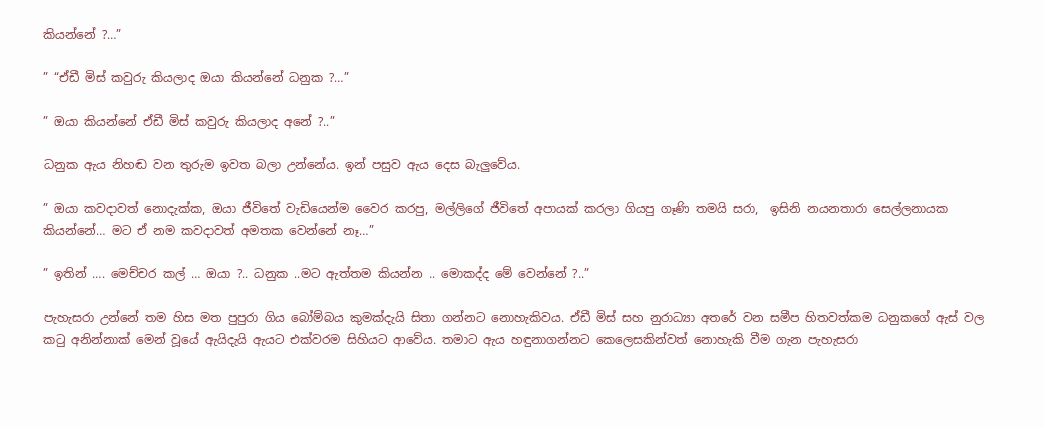කියන්නේ ?…”

” “ඒඩී මිස් කවුරු කියලාද ඔයා කියන්නේ ධනුක ?…”

” ඔයා කියන්නේ ඒඩී මිස් කවුරු කියලාද අනේ ?..”

ධනුක ඇය නිහඬ වන තුරුම ඉවත බලා උන්නේය. ඉන් පසුව ඇය දෙස බැලුවේය.

” ඔයා කවදාවත් නොදැක්ක, ඔයා ජීවිතේ වැඩියෙන්ම වෛර කරපු, මල්ලිගේ ජීවිතේ අපායක් කරලා ගියපු ගෑණි තමයි සරා,  ඉසිනි නයනතාරා සෙල්ලනායක කියන්නේ… මට ඒ නම කවදාවත් අමතක වෙන්නේ නෑ…”

” ඉතින් …. මෙච්චර කල් … ඔයා ?.. ධනුක ..මට ඇත්තම කියන්න .. මොකද්ද මේ වෙන්නේ ?..”

පැහැසරා උන්නේ තම හිස මත පුපුරා ගිය බෝම්බය කුමක්දැයි සිතා ගන්නට නොහැකිවය. ඒඩී මිස් සහ නුරාධ්‍යා අතරේ වන සමීප හිතවත්කම ධනුකගේ ඇස් වල කටු අනින්නාක් මෙන් වූයේ ඇයිදැයි ඇයට එක්වරම සිහියට ආවේය. තමාට ඇය හඳුනාගන්නට කෙලෙසකින්වත් නොහැකි වීම ගැන පැහැසරා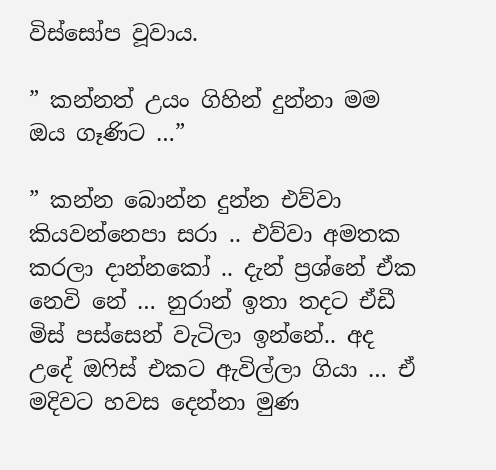විස්සෝප වූවාය.

” කන්නත් උයං ගිහින් දුන්නා මම ඔය ගෑණිට …”

” කන්න බොන්න දුන්න එව්වා කියවන්නෙපා සරා .. එව්වා අමතක කරලා දාන්නකෝ .. දැන් ප්‍රශ්නේ ඒක නෙවි නේ … නුරාන් ඉතා තදට ඒඩී මිස් පස්සෙන් වැටිලා ඉන්නේ.. අද උදේ ඔෆිස් එකට ඇවිල්ලා ගියා … ඒ මදිවට හවස දෙන්නා මුණ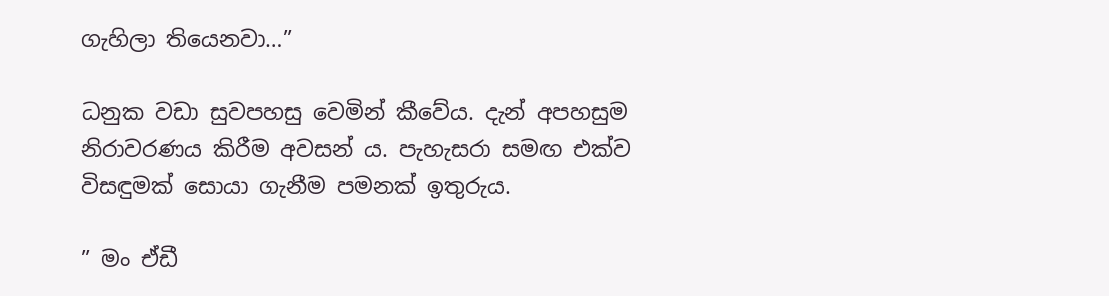ගැහිලා තියෙනවා…”

ධනුක වඩා සුවපහසු වෙමින් කීවේය. දැන් අපහසුම නිරාවරණය කිරීම අවසන් ය. පැහැසරා සමඟ එක්ව විසඳුමක් සොයා ගැනීම පමනක් ඉතුරුය.

” මං ඒඩී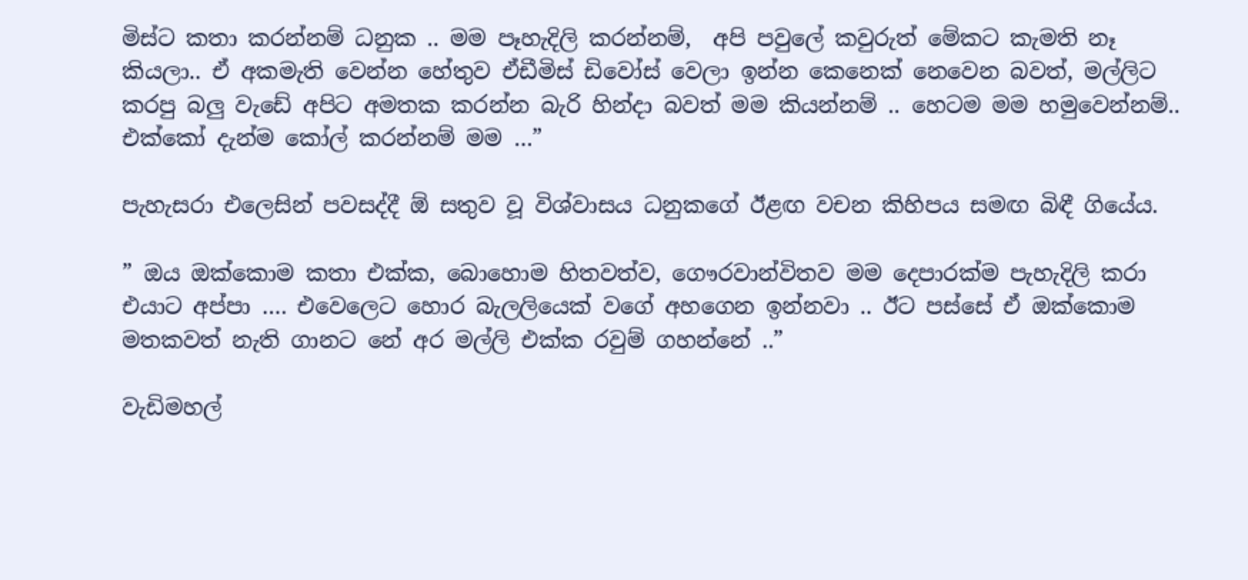මිස්ට කතා කරන්නම් ධනුක .. මම පෑහැදිලි කරන්නම්,  අපි පවුලේ කවුරුත් මේකට කැමති නෑ කියලා.. ඒ අකමැති වෙන්න හේතුව ඒඩීමිස් ඩිවෝස් වෙලා ඉන්න කෙනෙක් නෙවෙන බවත්, මල්ලිට කරපු බලු වැඩේ අපිට අමතක කරන්න බැරි හින්දා බවත් මම කියන්නම් .. හෙටම මම හමුවෙන්නම්.. එක්කෝ දැන්ම කෝල් කරන්නම් මම …”

පැහැසරා එලෙසින් පවසද්දී ඕ සතුව වූ විශ්වාසය ධනුකගේ ඊළඟ වචන කිහිපය සමඟ බිඳී ගියේය.

” ඔය ඔක්කොම කතා එක්ක, බොහොම හිතවත්ව, ගෞරවාන්විතව මම දෙපාරක්ම පැහැදිලි කරා එයාට අප්පා …. එවෙලෙට හොර බැලලියෙක් වගේ අහගෙන ඉන්නවා .. ඊට පස්සේ ඒ ඔක්කොම මතකවත් නැති ගානට නේ අර මල්ලි එක්ක රවුම් ගහන්නේ ..”

වැඩිමහල්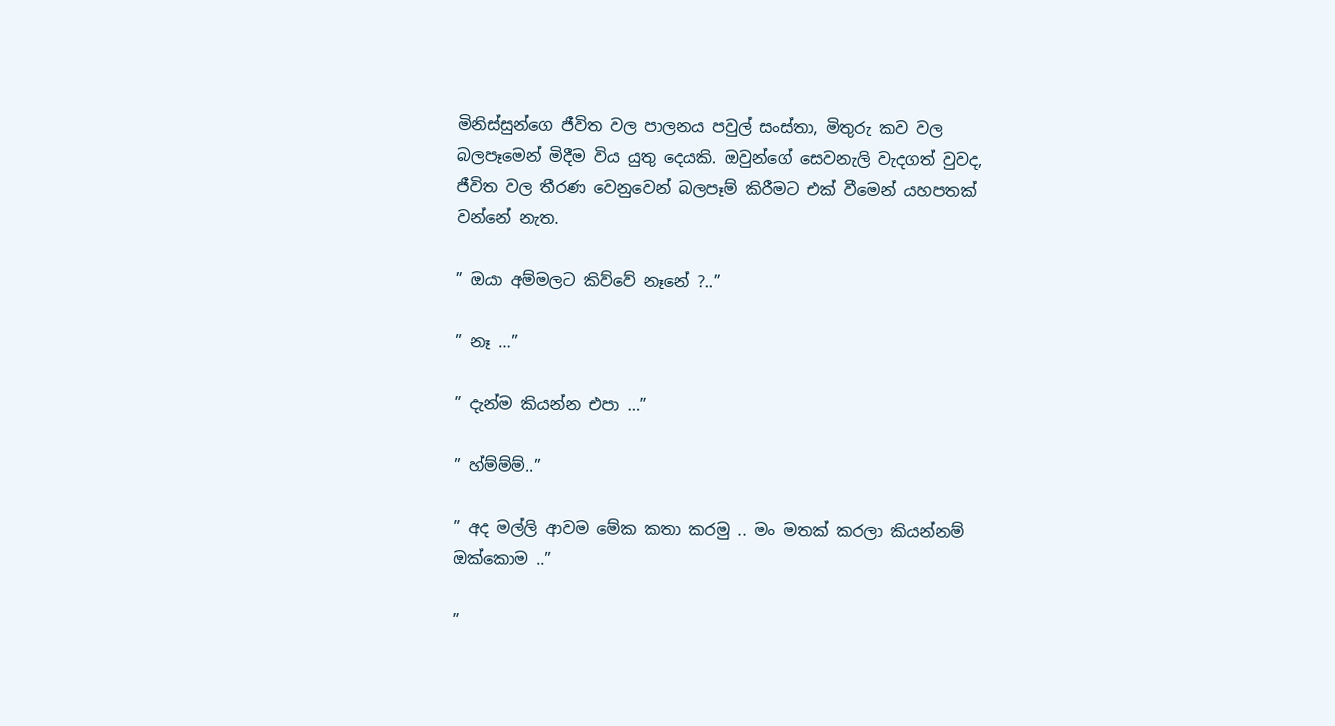මිනිස්සුන්ගෙ ජීවිත වල පාලනය පවුල් සංස්තා, මිතුරු කව වල බලපෑමෙන් මිදීම විය යුතු දෙයකි. ඔවුන්ගේ සෙවනැලි වැදගත් වුවද, ජීවිත වල තීරණ වෙනුවෙන් බලපෑම් කිරීමට එක් වීමෙන් යහපතක් වන්නේ නැත.

” ඔයා අම්මලට කිව්වේ නෑනේ ?..”

” නෑ …”

” දැන්ම කියන්න එපා …”

” හ්ම්ම්ම්..”

” අද මල්ලි ආවම මේක කතා කරමු .. මං මතක් කරලා කියන්නම් ඔක්කොම ..”

”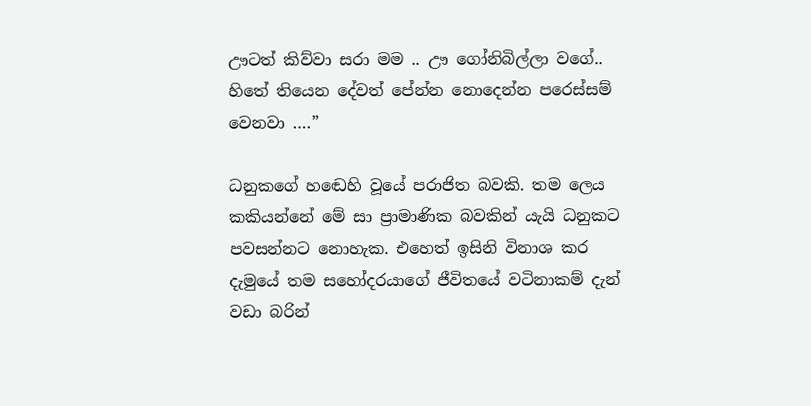ඌටත් කිව්වා සරා මම .. ඌ ගෝනිබිල්ලා වගේ.. හිතේ තියෙන දේවත් පේන්න නොදෙන්න පරෙස්සම් වෙනවා ….”

ධනුකගේ හඬෙහි වූයේ පරාජිත බවකි. තම ලෙය කකියන්නේ මේ සා ප්‍රාමාණික බවකින් යැයි ධනුකට පවසන්නට නොහැක. එහෙත් ඉසිනි විනාශ කර දැමුයේ තම සහෝදරයාගේ ජීවිතයේ වටිනාකම් දැන් වඩා බරින්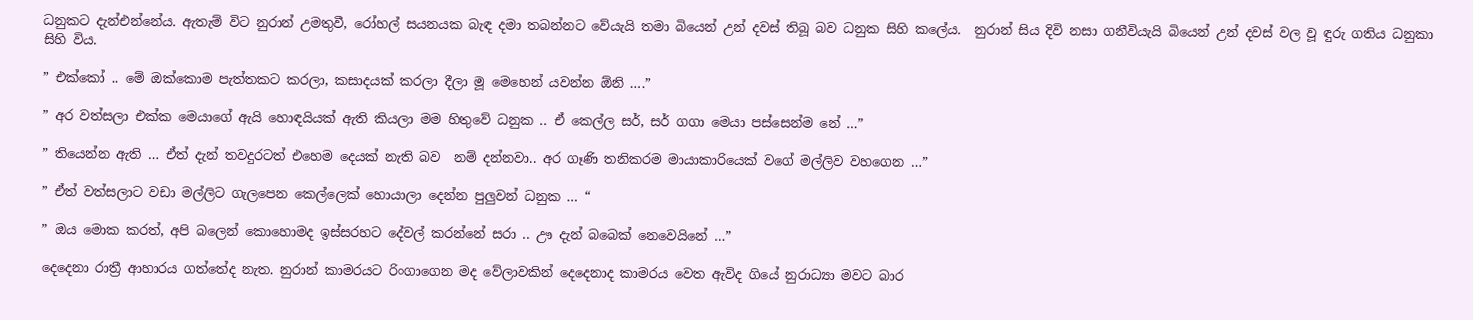ධනුකට දැන්එන්නේය. ඇතැම් විට නුරාන් උමතුවී, රෝහල් සයනයක බැඳ දමා තබන්නට වේයැයි තමා බියෙන් උන් දවස් තිබූ බව ධනුක සිහි කලේය.  නුරාන් සිය දිවි නසා ගනීවියැයි බියෙන් උන් දවස් වල වූ ඳුරු ගතිය ධනුකා සිහි විය.

” එක්කෝ .. මේ ඔක්කොම පැත්තකට කරලා, කසාදයක් කරලා දීලා මූ මෙහෙන් යවන්න ඕනි ….”

” අර වත්සලා එක්ක මෙයාගේ ඇයි හොඳයියක් ඇති කියලා මම හිතුවේ ධනුක .. ඒ කෙල්ල සර්, සර් ගගා මෙයා පස්සෙන්ම නේ …”

” තියෙන්න ඇති … ඒත් දැන් තවදුරටත් එහෙම දෙයක් නැති බව  නම් දන්නවා.. අර ගෑණි තනිකරම මායාකාරියෙක් වගේ මල්ලිව වහගෙන …”

” ඒත් වත්සලාට වඩා මල්ලිට ගැලපෙන කෙල්ලෙක් හොයාලා දෙන්න පුලුවන් ධනුක … “

” ඔය මොක කරත්, අපි බලෙන් කොහොමද ඉස්සරහට දේවල් කරන්නේ සරා .. ඌ දැන් බබෙක් නෙවෙයිනේ …”

දෙදෙනා රාත්‍රී ආහාරය ගත්තේද නැත. නුරාන් කාමරයට රිංගාගෙන මද වේලාවකින් දෙදෙනාද කාමරය වෙත ඇවිද ගියේ නුරාධ්‍යා මවට බාර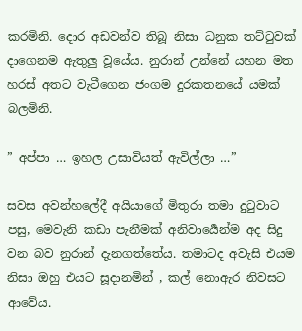කරමිනි. දොර අඩවන්ව තිබූ නිසා ධනුක තට්ටුවක් දාගෙනම ඇතුලු වූයේය. නුරාන් උන්නේ යහන මත හරස් අතට වැටීගෙන ජංගම දුරකතනයේ යමක් බලමිනි.

” අප්පා … ඉහල උසාවියත් ඇවිල්ලා …”

සවස අවන්හලේදී අයියාගේ මිතුරා තමා දුටුවාට පසු, මෙවැනි කඩා පැනීමක් අනිවාර්‍යෙන්ම අද සිදු වන බව නුරාන් දැනගත්තේය. තමාටද අවැසි එයම නිසා ඔහු එයට සූදානමින් , කල් නොඇර නිවසට ආවේය.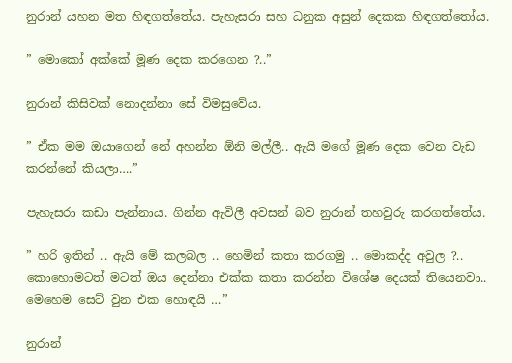නුරාන් යහන මත හිඳගත්තේය. පැහැසරා සහ ධනුක අසුන් දෙකක හිඳගත්තෝය.

” මොකෝ අක්කේ මූණ දෙක කරගෙන ?..”

නුරාන් කිසිවක් නොදන්නා සේ විමසුවේය.

” ඒක මම ඔයාගෙන් නේ අහන්න ඕනි මල්ලී.. ඇයි මගේ මූණ දෙක වෙන වැඩ කරන්නේ කියලා….”

පැහැසරා කඩා පැන්නාය. ගින්න ඇවිලී අවසන් බව නුරාන් තහවුරු කරගත්තේය.

” හරි ඉතින් .. ඇයි මේ කලබල .. හෙමින් කතා කරගමු .. මොකද්ද අවුල ?.. කොහොමටත් මටත් ඔය දෙන්නා එක්ක කතා කරන්න විශේෂ දෙයක් තියෙනවා.. මෙහෙම සෙට් වුන එක හොඳයි …”

නුරාන්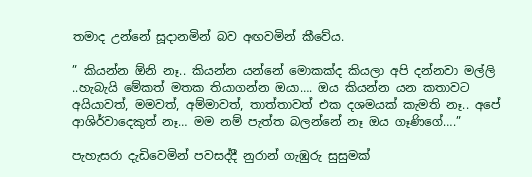තමාද උන්නේ සූදානමින් බව අඟවමින් කීවේය.

” කියන්න ඕනි නෑ.. කියන්න යන්නේ මොකක්ද කියලා අපි දන්නවා මල්ලි ..හැබැයි මේකත් මතක තියාගන්න ඔයා…. ඔය කියන්න යන කතාවට අයියාවත්, මමවත්, අම්මාවත්, තාත්තාවත් එක දශමයක් කැමති නෑ.. අපේ ආශිර්වාදෙකුත් නෑ… මම නම් පැත්ත බලන්නේ නෑ ඔය ගෑණිගේ….”

පැහැසරා දැඩිවෙමින් පවසද්දී නුරාන් ගැඹුරු සුසුමක්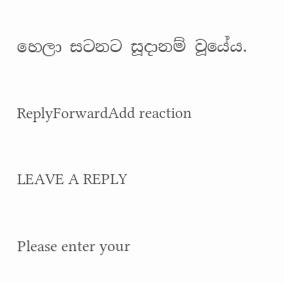හෙලා සටනට සූදානම් වූයේය.

ReplyForwardAdd reaction

LEAVE A REPLY

Please enter your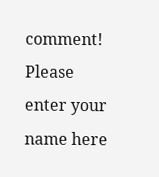comment!
Please enter your name here